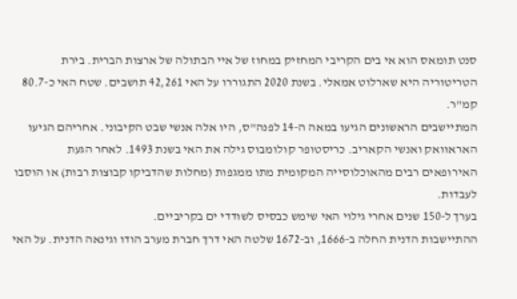סנט תומאס הוא אי בים הקריבי המחזיק במחוז של איי הבתולה של ארצות הברית. בירת הטריטוריה היא שארלוט אמאלי. בשנת 2020 התגוררו על האי 42,261 תושבים. שטח האי כ-80.7 קמ"ר.
המתיישבים הראשונים הגיעו במאה ה-14 לפנה"ס, היו אלה אנשי שבט הקיבוני. אחריהם הגיעו האראוואק ואנשי הקאריב. כריסטופר קולומבוס גילה את האי בשנת 1493. לאחר הגעת האירופאים רבים מהאוכלוסייה המקומית מתו ממגפות (מחלות שהדביקו קבוצות רבות) או הוסבו לעבדות.
בערך ל-150 שנים אחרי גילוי האי שימש כבסיס לשודדי ים בקריביים.
ההתיישבות הדנית החלה ב-1666, וב-1672 שלטה האי דרך חברת מערב הודו וגינאה הדנית. על האי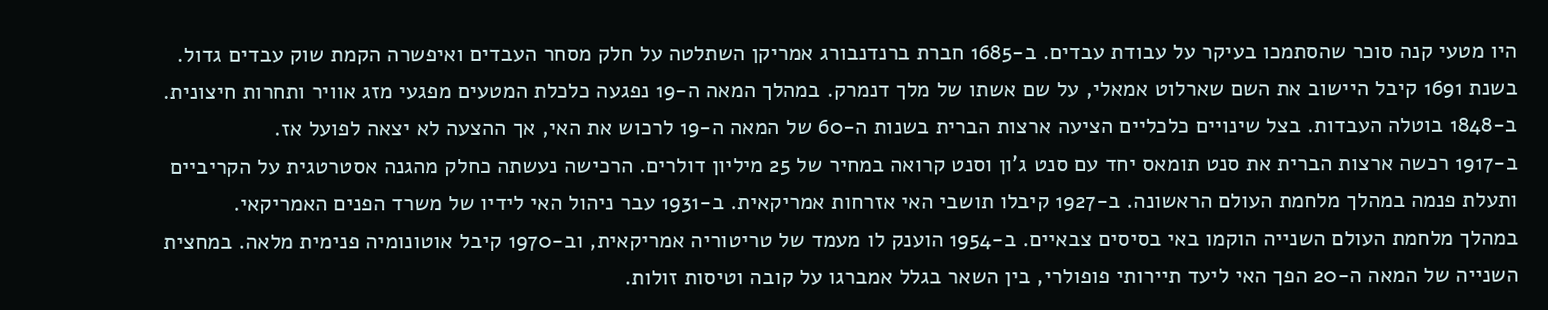היו מטעי קנה סוכר שהסתמכו בעיקר על עבודת עבדים. ב-1685 חברת ברנדנבורג אמריקן השתלטה על חלק מסחר העבדים ואיפשרה הקמת שוק עבדים גדול.
בשנת 1691 קיבל היישוב את השם שארלוט אמאלי, על שם אשתו של מלך דנמרק. במהלך המאה ה-19 נפגעה כלכלת המטעים מפגעי מזג אוויר ותחרות חיצונית. ב-1848 בוטלה העבדות. בצל שינויים כלכליים הציעה ארצות הברית בשנות ה-60 של המאה ה-19 לרכוש את האי, אך ההצעה לא יצאה לפועל אז.
ב-1917 רכשה ארצות הברית את סנט תומאס יחד עם סנט ג'ון וסנט קרואה במחיר של 25 מיליון דולרים. הרכישה נעשתה כחלק מהגנה אסטרטגית על הקריביים ותעלת פנמה במהלך מלחמת העולם הראשונה. ב-1927 קיבלו תושבי האי אזרחות אמריקאית. ב-1931 עבר ניהול האי לידיו של משרד הפנים האמריקאי.
במהלך מלחמת העולם השנייה הוקמו באי בסיסים צבאיים. ב-1954 הוענק לו מעמד של טריטוריה אמריקאית, וב-1970 קיבל אוטונומיה פנימית מלאה. במחצית השנייה של המאה ה-20 הפך האי ליעד תיירותי פופולרי, בין השאר בגלל אמברגו על קובה וטיסות זולות.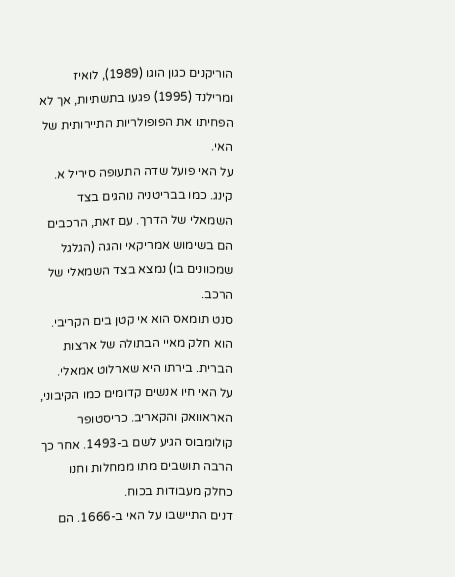הוריקנים כגון הוגו (1989), לואיז ומרילנד (1995) פגעו בתשתיות, אך לא הפחיתו את הפופולריות התיירותית של האי.
על האי פועל שדה התעופה סיריל א. קינג. כמו בבריטניה נוהגים בצד השמאלי של הדרך. עם זאת, הרכבים הם בשימוש אמריקאי והגה (הגלגל שמכוונים בו) נמצא בצד השמאלי של הרכב.
סנט תומאס הוא אי קטן בים הקריבי. הוא חלק מאיי הבתולה של ארצות הברית. בירתו היא שארלוט אמאלי.
על האי חיו אנשים קדומים כמו הקיבוני, האראוואק והקאריב. כריסטופר קולומבוס הגיע לשם ב-1493. אחר כך הרבה תושבים מתו ממחלות וחנו כחלק מעבודות בכוח.
דנים התיישבו על האי ב-1666. הם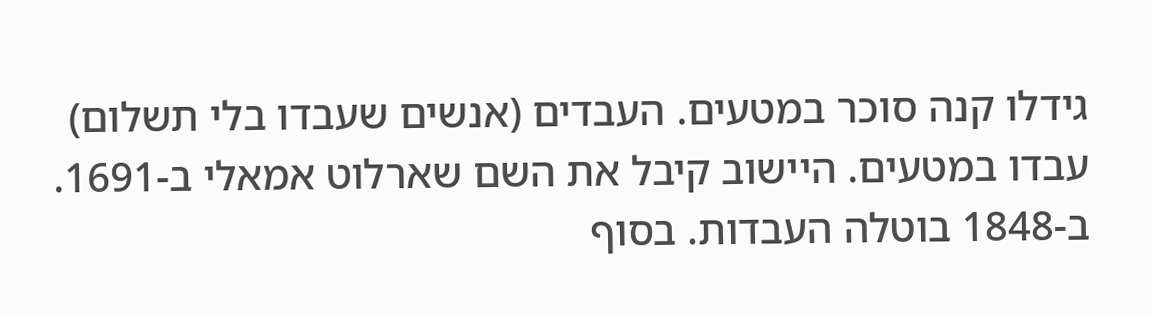גידלו קנה סוכר במטעים. העבדים (אנשים שעבדו בלי תשלום) עבדו במטעים. היישוב קיבל את השם שארלוט אמאלי ב-1691.
ב-1848 בוטלה העבדות. בסוף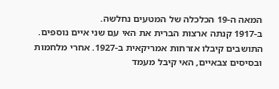המאה ה-19 הכלכלה של המטעים נחלשה.
ב-1917 קנתה ארצות הברית את האי עם שני איים נוספים. התושבים קיבלו אזרחות אמריקאית ב-1927. אחרי מלחמות ובסיסים צבאיים, האי קיבל מעמד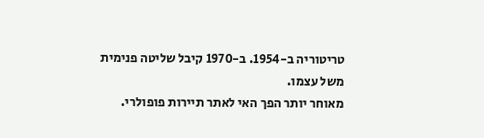טריטוריה ב-1954. ב-1970 קיבל שליטה פנימית משל עצמו.
מאוחר יותר הפך האי לאתר תיירות פופולרי.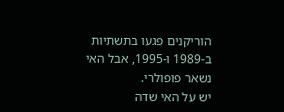הוריקנים פגעו בתשתיות ב-1989 ו-1995, אבל האי נשאר פופולרי.
יש על האי שדה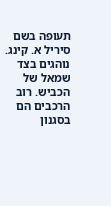תעופה בשם סיריל א. קינג. נוהגים בצד שמאל של הכביש. רוב הרכבים הם בסגנון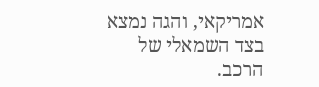אמריקאי, והגה נמצא בצד השמאלי של הרכב.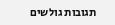תגובות גולשים